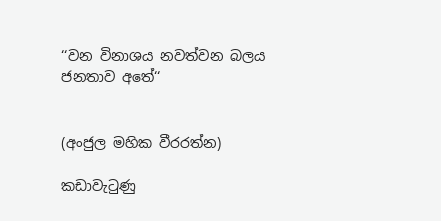‘‘වන විනාශය නවත්වන බලය ජනතාව අතේ‘‘


(අංජුල මහික වීරරත්න)

කඩාවැටුණු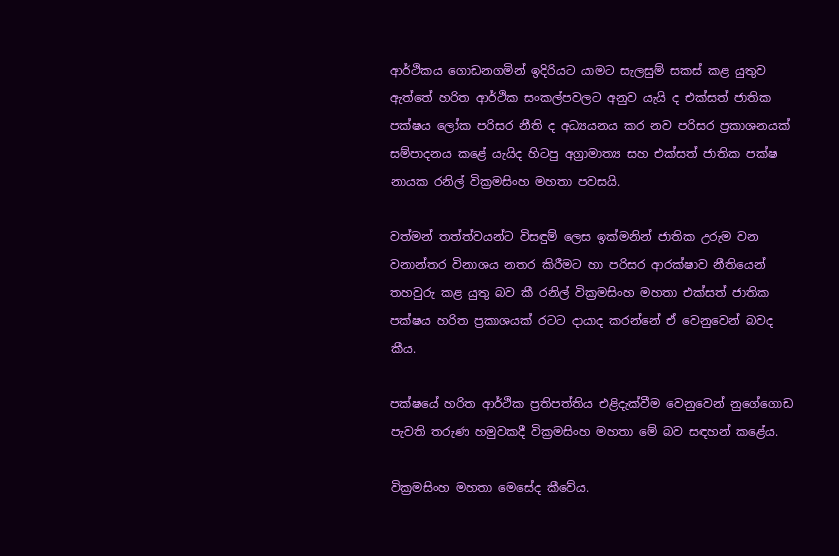ආර්ථිකය ගොඩනගමින් ඉදිරියට යාමට සැලසුම් සකස් කළ යුතුව ඇත්තේ හරිත ආර්ථික සංකල්පවලට අනුව යැයි ද එක්සත් ජාතික පක්ෂය ලෝක පරිසර නීති ද අධ්‍යයනය කර නව පරිසර ප්‍රකාශනයක් සම්පාදනය කළේ යැයිද හිටපු අග්‍රාමාත්‍ය සහ එක්සත් ජාතික පක්ෂ නායක රනිල් වික්‍රමසිංහ මහතා පවසයි.

වත්මන් තත්ත්වයන්ට විසඳුම් ලෙස ඉක්මනින් ජාතික උරුම වන වනාන්තර විනාශය නතර කිරීමට හා පරිසර ආරක්ෂාව නීතියෙන් තහවුරු කළ යුතු බව කී රනිල් වික්‍රමසිංහ මහතා එක්සත් ජාතික පක්ෂය හරිත ප්‍රකාශයක් රටට දායාද කරන්නේ ඒ වෙනුවෙන් බවද කීය.

පක්ෂයේ හරිත ආර්ථික ප්‍රතිපත්තිය එළිදැක්වීම වෙනුවෙන් නුගේගොඩ පැවති තරුණ හමුවකදී වික්‍රමසිංහ මහතා මේ බව සඳහන් කළේය.

වික්‍රමසිංහ මහතා මෙසේද කීවේය.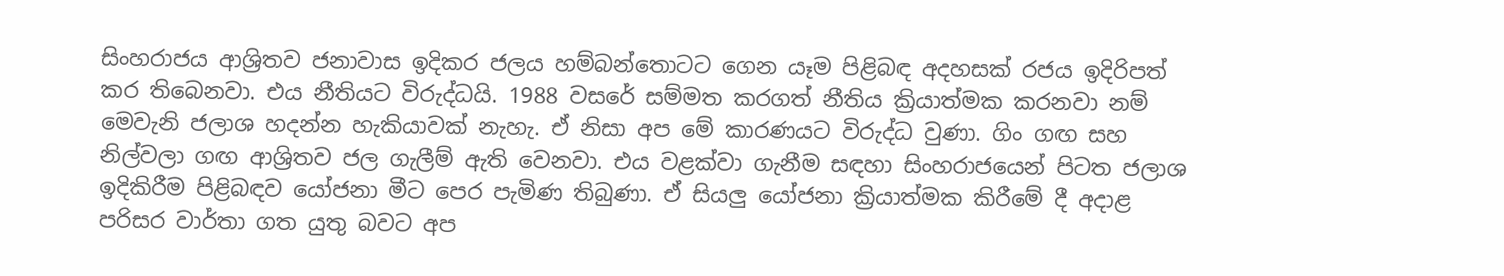සිංහරාජය ආශ්‍රිතව ජනාවාස ඉදිකර ජලය හම්බන්තොටට ගෙන යෑම පිළිබඳ අදහසක් රජය ඉදිරිපත් කර තිබෙනවා. එය නීතියට විරුද්ධයි. 1988 වසරේ සම්මත කරගත් නීතිය ක්‍රියාත්මක කරනවා නම් මෙවැනි ජලාශ හදන්න හැකියාවක් නැහැ. ඒ නිසා අප මේ කාරණයට විරුද්ධ වුණා. ගිං ගඟ සහ නිල්වලා ගඟ ආශ්‍රිතව ජල ගැලීම් ඇති වෙනවා. එය වළක්වා ගැනීම සඳහා සිංහරාජයෙන් පිටත ජලාශ ඉදිකිරීම පිළිබඳව යෝජනා මීට පෙර පැමිණ තිබුණා. ඒ සියලු යෝජනා ක්‍රියාත්මක කිරීමේ දී අදාළ පරිසර වාර්තා ගත යුතු බවට අප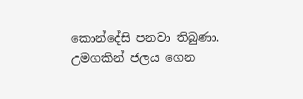කොන්දේසි පනවා තිබුණා. උමගකින් ජලය ගෙන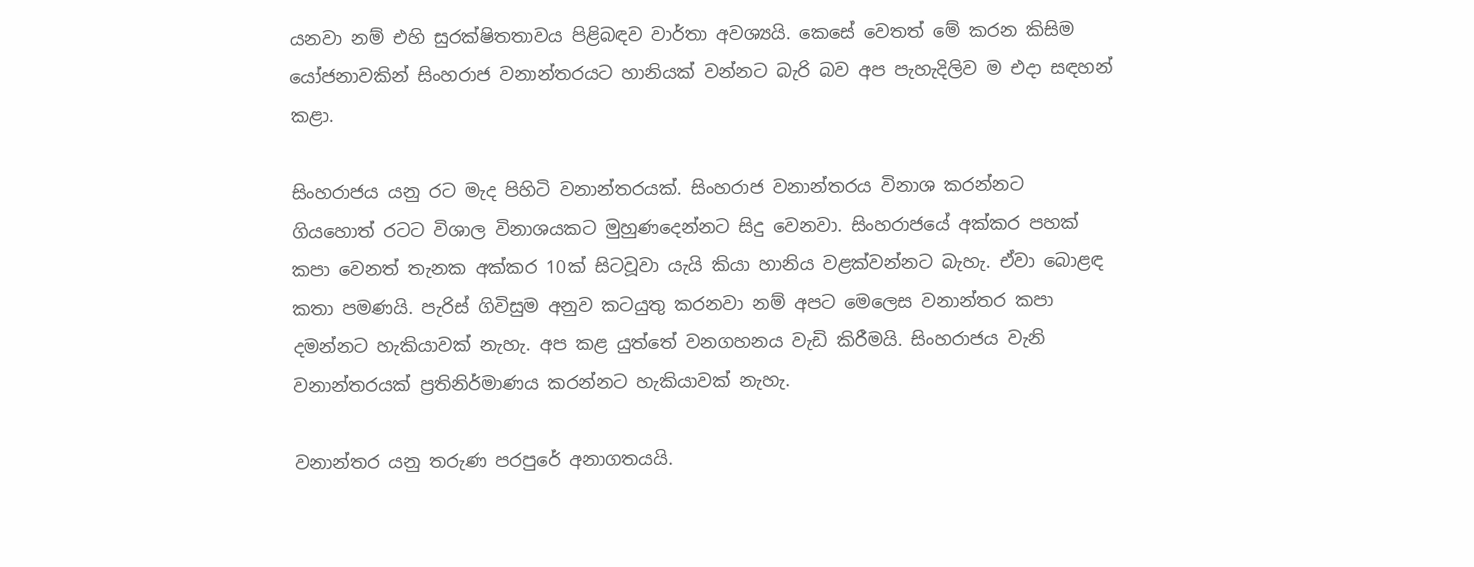යනවා නම් එහි සුරක්ෂිතතාවය පිළිබඳව වාර්තා අවශ්‍යයි. කෙසේ වෙතත් මේ කරන කිසිම යෝජනාවකින් සිංහරාජ වනාන්තරයට හානියක් වන්නට බැරි බව අප පැහැදිලිව ම එදා සඳහන් කළා.

සිංහරාජය යනු රට මැද පිහිටි වනාන්තරයක්. සිංහරාජ වනාන්තරය විනාශ කරන්නට ගියහොත් රටට විශාල විනාශයකට මුහුණදෙන්නට සිදු වෙනවා. සිංහරාජයේ අක්කර පහක් කපා වෙනත් තැනක අක්කර 10ක් සිටවූවා යැයි කියා හානිය වළක්වන්නට බැහැ. ඒවා බොළඳ කතා පමණයි. පැරිස් ගිවිසුම අනුව කටයුතු කරනවා නම් අපට මෙලෙස වනාන්තර කපා දමන්නට හැකියාවක් නැහැ. අප කළ යුත්තේ වනගහනය වැඩි කිරීමයි. සිංහරාජය වැනි වනාන්තරයක් ප්‍රතිනිර්මාණය කරන්නට හැකියාවක් නැහැ.

වනාන්තර යනු තරුණ පරපුරේ අනාගතයයි.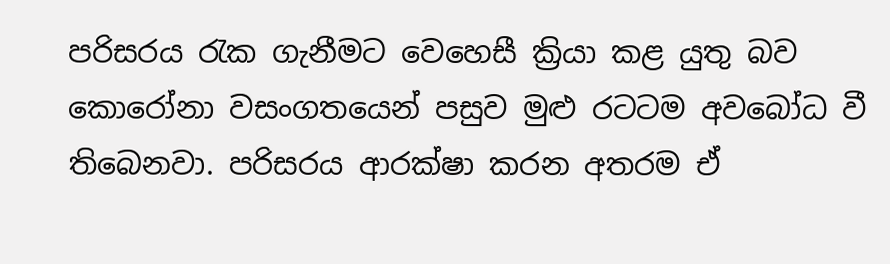පරිසරය රැක ගැනීමට වෙහෙසී ක්‍රියා කළ යුතු බව කොරෝනා වසංගතයෙන් පසුව මුළු රටටම අවබෝධ වී තිබෙනවා. පරිසරය ආරක්ෂා කරන අතරම ඒ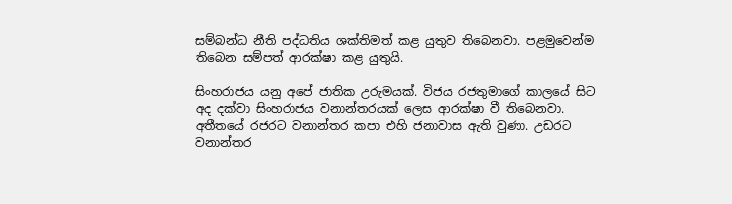සම්බන්ධ නීති පද්ධතිය ශක්තිමත් කළ යුතුව තිබෙනවා. පළමුවෙන්ම තිබෙන සම්පත් ආරක්ෂා කළ යුතුයි.

සිංහරාජය යනු අපේ ජාතික උරුමයක්. විජය රජතුමාගේ කාලයේ සිට අද දක්වා සිංහරාජය වනාන්තරයක් ලෙස ආරක්ෂා වී තිබෙනවා. අතීතයේ රජරට වනාන්තර කපා එහි ජනාවාස ඇති වුණා. උඩරට වනාන්තර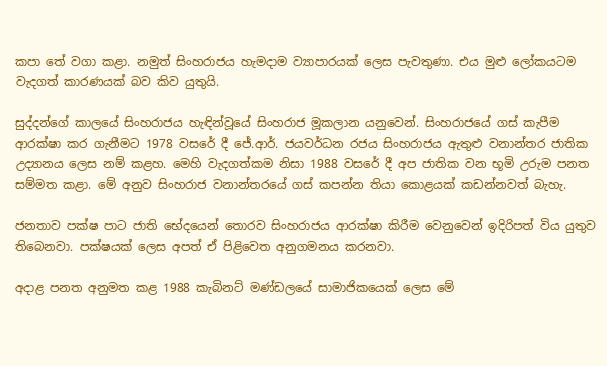කපා තේ වගා කළා. නමුත් සිංහරාජය හැමදාම ව්‍යාපාරයක් ලෙස පැවතුණා. එය මුළු ලෝකයටම වැදගත් කාරණයක් බව කිව යුතුයි.

සුද්දන්ගේ කාලයේ සිංහරාජය හැඳින්වූයේ සිංහරාජ මූකලාන යනුවෙන්. සිංහරාජයේ ගස් කැපීම ආරක්ෂා කර ගැනීමට 1978 වසරේ දී ජේ.ආර්. ජයවර්ධන රජය සිංහරාජය ඇතුළු වනාන්තර ජාතික උද්‍යානය ලෙස නම් කළහ. මෙහි වැදගත්කම නිසා 1988 වසරේ දී අප ජාතික වන භූමි උරුම පනත සම්මත කළා. මේ අනුව සිංහරාජ වනාන්තරයේ ගස් කපන්න තියා කොළයක් කඩන්නවත් බැහැ.

ජනතාව පක්ෂ පාට ජාති භේදයෙන් තොරව සිංහරාජය ආරක්ෂා කිරීම වෙනුවෙන් ඉදිරිපත් විය යුතුව තිබෙනවා. පක්ෂයක් ලෙස අපත් ඒ පිළිවෙත අනුගමනය කරනවා.

අදාළ පනත අනුමත කළ 1988 කැබිනට් මණ්ඩලයේ සාමාජිකයෙක් ලෙස මේ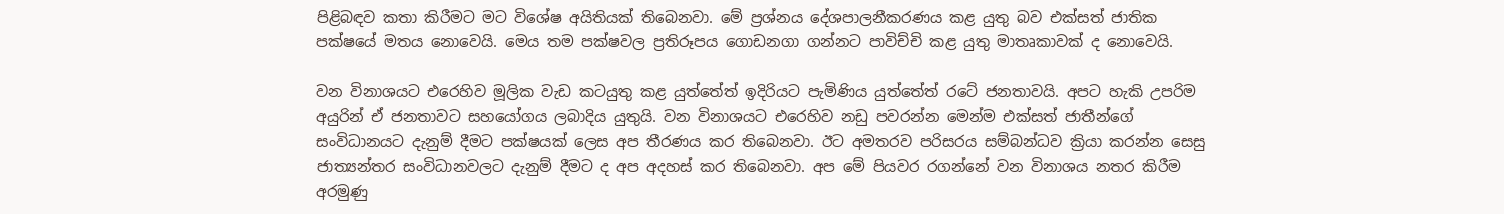පිළිබඳව කතා කිරීමට මට විශේෂ අයිතියක් තිබෙනවා. මේ ප්‍රශ්නය දේශපාලනීකරණය කළ යුතු බව එක්සත් ජාතික පක්ෂයේ මතය නොවෙයි. මෙය තම පක්ෂවල ප්‍රතිරූපය ගොඩනගා ගන්නට පාවිච්චි කළ යුතු මාතෘකාවක් ද නොවෙයි.

වන විනාශයට එරෙහිව මූලික වැඩ කටයුතු කළ යුත්තේත් ඉදිරියට පැමිණිය යුත්තේත් රටේ ජනතාවයි. අපට හැකි උපරිම අයුරින් ඒ ජනතාවට සහයෝගය ලබාදිය යුතුයි. වන විනාශයට එරෙහිව නඩු පවරන්න මෙන්ම එක්සත් ජාතීන්ගේ සංවිධානයට දැනුම් දීමට පක්ෂයක් ලෙස අප තීරණය කර තිබෙනවා. ඊට අමතරව පරිසරය සම්බන්ධව ක්‍රියා කරන්න සෙසු ජාත්‍යන්තර සංවිධානවලට දැනුම් දීමට ද අප අදහස් කර තිබෙනවා. අප මේ පියවර රගන්නේ වන විනාශය නතර කිරීම අරමුණු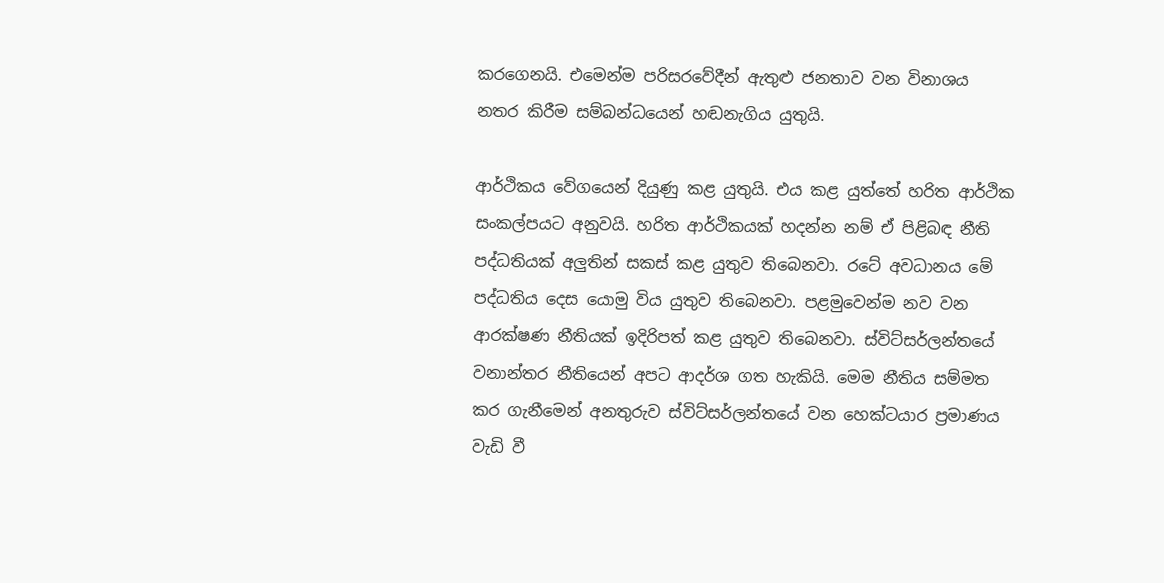කරගෙනයි. එමෙන්ම පරිසරවේදීන් ඇතුළු ජනතාව වන විනාශය නතර කිරීම සම්බන්ධයෙන් හඬනැගිය යුතුයි.

ආර්ථිකය වේගයෙන් දියුණු කළ යුතුයි. එය කළ යුත්තේ හරිත ආර්ථික සංකල්පයට අනුවයි. හරිත ආර්ථිකයක් හදන්න නම් ඒ පිළිබඳ නීති පද්ධතියක් අලුතින් සකස් කළ යුතුව තිබෙනවා. රටේ අවධානය මේ පද්ධතිය දෙස යොමු විය යුතුව තිබෙනවා. පළමුවෙන්ම නව වන ආරක්ෂණ නීතියක් ඉදිරිපත් කළ යුතුව තිබෙනවා. ස්විට්සර්ලන්තයේ වනාන්තර නීතියෙන් අපට ආදර්ශ ගත හැකියි. මෙම නීතිය සම්මත කර ගැනීමෙන් අනතුරුව ස්විට්සර්ලන්තයේ වන හෙක්ටයාර ප්‍රමාණය වැඩි වී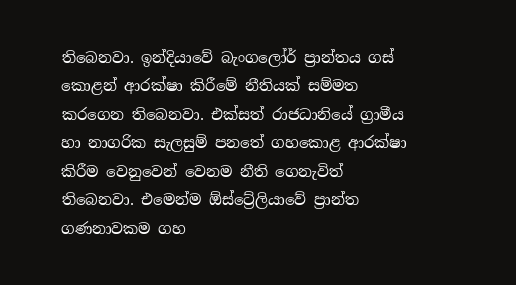තිබෙනවා. ඉන්දියාවේ බැංගලෝර් ප්‍රාන්තය ගස් කොළන් ආරක්ෂා කිරීමේ නීතියක් සම්මත කරගෙන තිබෙනවා. එක්සත් රාජධානියේ ග්‍රාමීය හා නාගරික සැලසුම් පනතේ ගහකොළ ආරක්ෂා කිරීම වෙනුවෙන් වෙනම නීති ගෙනැවිත් තිබෙනවා. එමෙන්ම ඕස්ට්‍රේලියාවේ ප්‍රාන්ත ගණනාවකම ගහ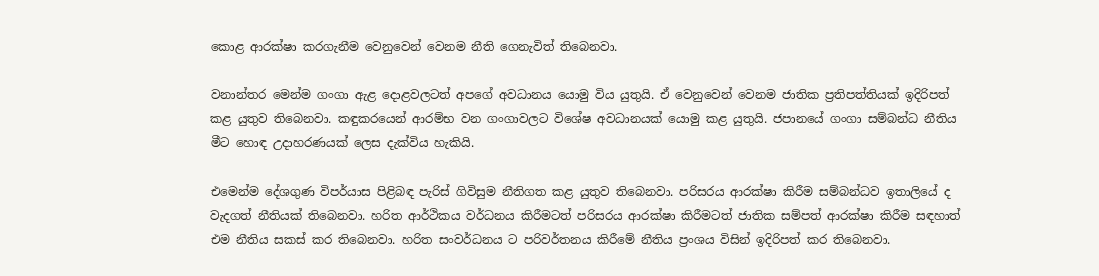කොළ ආරක්ෂා කරගැනීම වෙනුවෙන් වෙනම නීති ගෙනැවිත් තිබෙනවා.

වනාන්තර මෙන්ම ගංගා ඇළ දොළවලටත් අපගේ අවධානය යොමු විය යුතුයි. ඒ වෙනුවෙන් වෙනම ජාතික ප්‍රතිපත්තියක් ඉදිරිපත් කළ යුතුව තිබෙනවා. කඳුකරයෙන් ආරම්භ වන ගංගාවලට විශේෂ අවධානයක් යොමු කළ යුතුයි. ජපානයේ ගංගා සම්බන්ධ නීතිය මීට හොඳ උදාහරණයක් ලෙස දැක්විය හැකියි.

එමෙන්ම දේශගුණ විපර්යාස පිළිබඳ පැරිස් ගිවිසුම නීතිගත කළ යුතුව තිබෙනවා. පරිසරය ආරක්ෂා කිරීම සම්බන්ධව ඉතාලියේ ද වැදගත් නීතියක් තිබෙනවා. හරිත ආර්ථිකය වර්ධනය කිරීමටත් පරිසරය ආරක්ෂා කිරීමටත් ජාතික සම්පත් ආරක්ෂා කිරීම සඳහාත් එම නීතිය සකස් කර තිබෙනවා. හරිත සංවර්ධනය ට පරිවර්තනය කිරීමේ නීතිය ප්‍රංශය විසින් ඉදිරිපත් කර තිබෙනවා.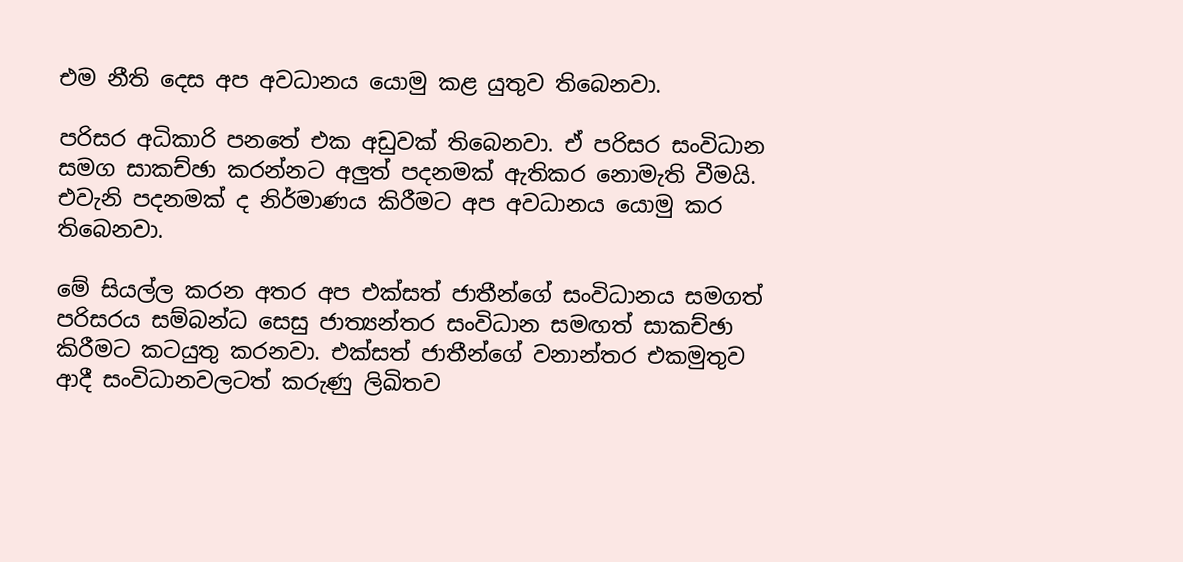එම නීති දෙස අප අවධානය යොමු කළ යුතුව තිබෙනවා.

පරිසර අධිකාරි පනතේ එක අඩුවක් තිබෙනවා. ඒ පරිසර සංවිධාන සමග සාකච්ඡා කරන්නට අලුත් පදනමක් ඇතිකර නොමැති වීමයි. එවැනි පදනමක් ද නිර්මාණය කිරීමට අප අවධානය යොමු කර තිබෙනවා.

මේ සියල්ල කරන අතර අප එක්සත් ජාතීන්ගේ සංවිධානය සමගත් පරිසරය සම්බන්ධ සෙසු ජාත්‍යන්තර සංවිධාන සමඟත් සාකච්ඡා කිරීමට කටයුතු කරනවා. එක්සත් ජාතීන්ගේ වනාන්තර එකමුතුව ආදී සංවිධානවලටත් කරුණු ලිඛිතව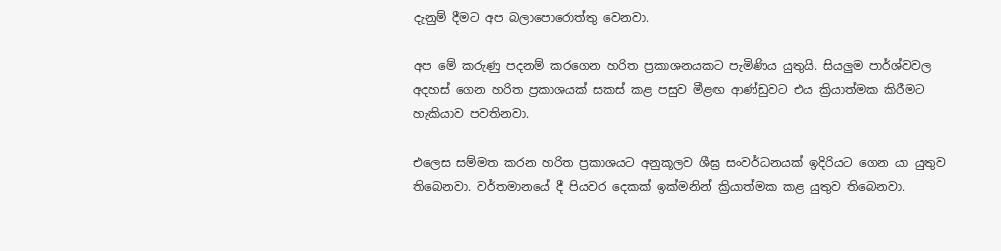දැනුම් දීමට අප බලාපොරොත්තු වෙනවා.

අප මේ කරුණු පදනම් කරගෙන හරිත ප්‍රකාශනයකට පැමිණිය යුතුයි. සියලුම පාර්ශ්වවල අදහස් ගෙන හරිත ප්‍රකාශයක් සකස් කළ පසුව මීළඟ ආණ්ඩුවට එය ක්‍රියාත්මක කිරීමට හැකියාව පවතිනවා.

එලෙස සම්මත කරන හරිත ප්‍රකාශයට අනුකූලව ශීඝ්‍ර සංවර්ධනයක් ඉදිරියට ගෙන යා යුතුව තිබෙනවා. වර්තමානයේ දී පියවර දෙකක් ඉක්මනින් ක්‍රියාත්මක කළ යුතුව තිබෙනවා.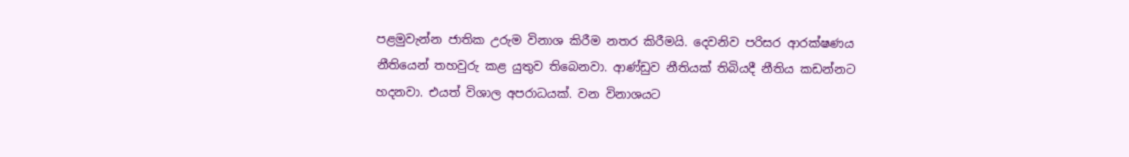පළමුවැන්න ජාතික උරුම විනාශ කිරීම නතර කිරීමයි. දෙවනිව පරිසර ආරක්ෂණය නීතියෙන් තහවුරු කළ යුතුව තිබෙනවා. ආණ්ඩුව නීතියක් තිබියදී නීතිය කඩන්නට හදනවා. එයත් විශාල අපරාධයක්. වන විනාශයට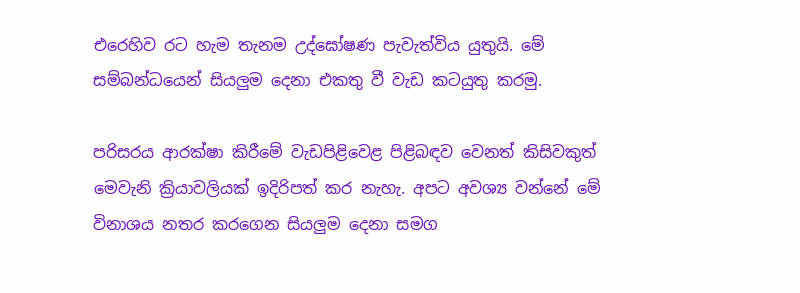එරෙහිව රට හැම තැනම උද්ඝෝෂණ පැවැත්විය යුතුයි. මේ සම්බන්ධයෙන් සියලුම දෙනා එකතු වී වැඩ කටයුතු කරමු.

පරිසරය ආරක්ෂා කිරීමේ වැඩපිළිවෙළ පිළිබඳව වෙනත් කිසිවකුත් මෙවැනි ක්‍රියාවලියක් ඉදිරිපත් කර නැහැ. අපට අවශ්‍ය වන්නේ මේ විනාශය නතර කරගෙන සියලුම දෙනා සමග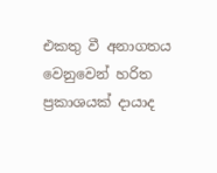එකතු වී අනාගතය වෙනුවෙන් හරිත ප්‍රකාශයක් දායාද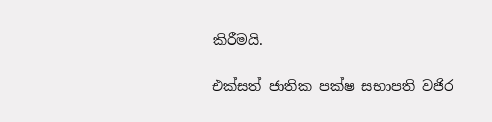කිරීමයි.

එක්සත් ජාතික පක්ෂ සභාපති වජිර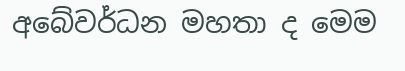අබේවර්ධන මහතා ද මෙම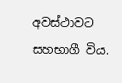අවස්ථාවට සහභාගී විය.